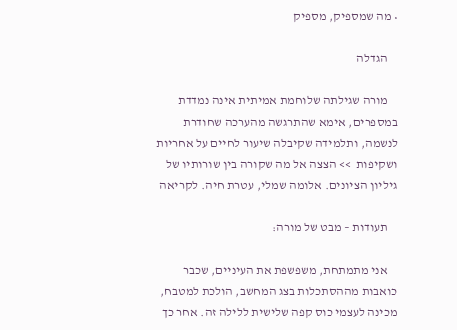• מה שמספיק, מספיק

    הגדלה

    מורה שגילתה שלוחמת אמיתית אינה נמדדת במספרים, אימא שהתרגשה מהערכה שחודרת לנשמה, ותלמידה שקיבלה שיעור לחיים על אחריות ושקיפות  >> הצצה אל מה שקורה בין שורותיו של גיליון הציונים. אלומה שמלי, עטרת חיה. לקריאה

    תעודות – מבט של מורה:

    אני מתמתחת, משפשפת את העיניים, שכבר כואבות מההסתכלות בצג המחשב, הולכת למטבח, מכינה לעצמי כוס קפה שלישית ללילה זה. אחר כך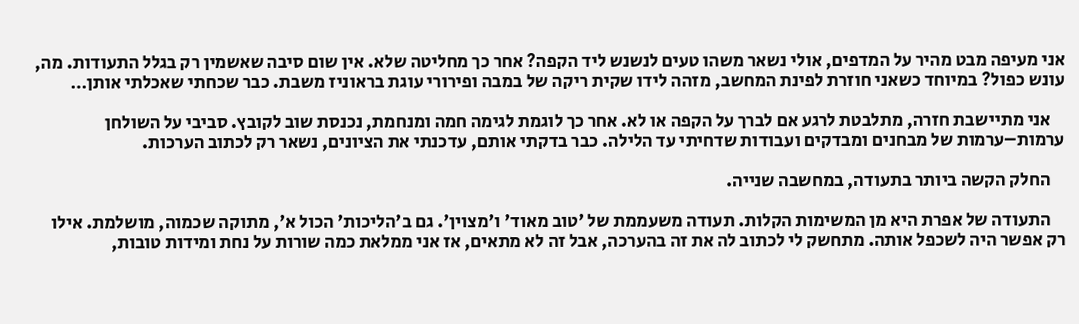אני מעיפה מבט מהיר על המדפים, אולי נשאר משהו טעים לנשנש ליד הקפה? אחר כך מחליטה שלא. אין שום סיבה שאשמין רק בגלל התעודות. מה, עונש כפול? במיוחד כשאני חוזרת לפינת המחשב, מזהה לידו שקית ריקה של במבה ופירורי עוגת בראוניז משבת. כבר שכחתי שאכלתי אותן…

    אני מתיישבת חזרה, מתלבטת לרגע אם לברך על הקפה או לא. אחר כך לוגמת לגימה חמה ומנחמת, נכנסת שוב לקובץ. סביבי על השולחן ערמות–ערמות של מבחנים ומבדקים ועבודות שדחיתי עד הלילה. כבר בדקתי אותם, עדכנתי את הציונים, נשאר רק לכתוב הערכות.

    החלק הקשה ביותר בתעודה, במחשבה שנייה.

    התעודה של אפרת היא מן המשימות הקלות. תעודה משעממת של 'טוב מאוד' ו'מצוין'. גם ב'הליכות' הכול א', מתוקה שכמוה, מושלמת. אילו רק אפשר היה לשכפל אותה. מתחשק לי לכתוב לה את זה בהערכה, אבל זה לא מתאים, אז אני ממלאת כמה שורות על נחת ומידות טובות,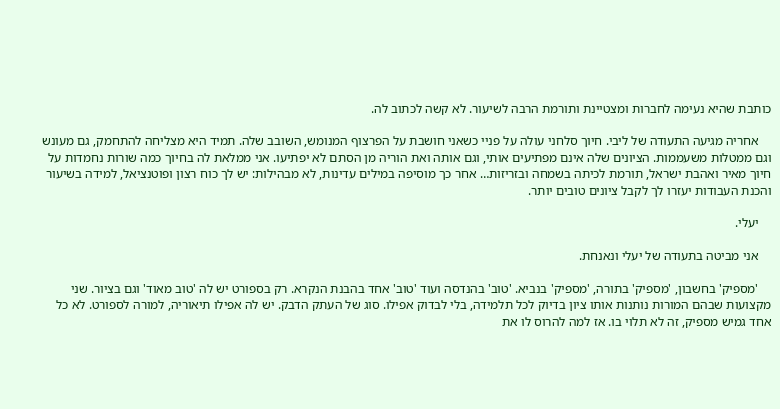כותבת שהיא נעימה לחברות ומצטיינת ותורמת הרבה לשיעור. לא קשה לכתוב לה.

    אחריה מגיעה התעודה של ליבי. חיוך סלחני עולה על פניי כשאני חושבת על הפרצוף המנומש, השובב שלה. תמיד היא מצליחה להתחמק, גם מעונש וגם ממטלות משעממות. הציונים שלה אינם מפתיעים אותי, וגם אותה ואת הוריה מן הסתם לא יפתיעו. אני ממלאת לה בחיוך כמה שורות נחמדות על חיוך מאיר ואהבת ישראל, תורמת לכיתה בשמחה ובזריזות… אחר כך מוסיפה במילים עדינות, לא מבהילות: יש לך כוח רצון ופוטנציאל, למידה בשיעור והכנת העבודות יעזרו לך לקבל ציונים טובים יותר.

    יעלי.

    אני מביטה בתעודה של יעלי ונאנחת.

    'מספיק' בחשבון, 'מספיק' בתורה, 'מספיק' בנביא. 'טוב' בהנדסה ועוד 'טוב' אחד בהבנת הנקרא. רק בספורט יש לה 'טוב מאוד' וגם בציור. שני מקצועות שבהם המורות נותנות אותו ציון בדיוק לכל תלמידה, בלי לבדוק אפילו. סוג של העתק הדבק. יש לה אפילו תיאוריה, למורה לספורט. לא כל אחד גמיש מספיק, זה לא תלוי בו. אז למה להרוס לו את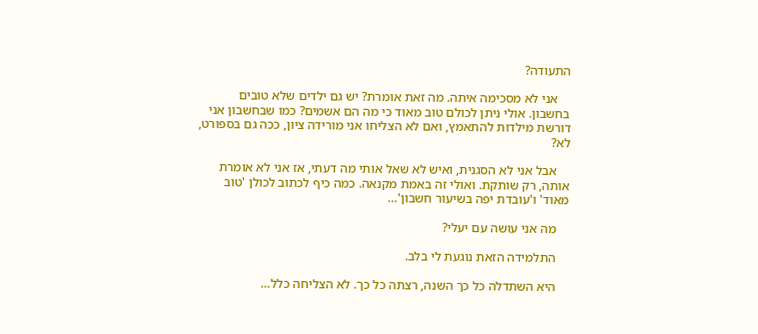התעודה?

    אני לא מסכימה איתה. מה זאת אומרת? יש גם ילדים שלא טובים בחשבון. אולי ניתן לכולם טוב מאוד כי מה הם אשמים? כמו שבחשבון אני דורשת מילדות להתאמץ, ואם לא הצליחו אני מורידה ציון, ככה גם בספורט, לא?

    אבל אני לא הסגנית, ואיש לא שאל אותי מה דעתי, אז אני לא אומרת אותה, רק שותקת. ואולי זה באמת מקנאה. כמה כיף לכתוב לכולן 'טוב מאוד' ו'עובדת יפה בשיעור חשבון'…

    מה אני עושה עם יעלי?

    התלמידה הזאת נוגעת לי בלב.

    היא השתדלה כל כך השנה, רצתה כל כך. לא הצליחה כלל…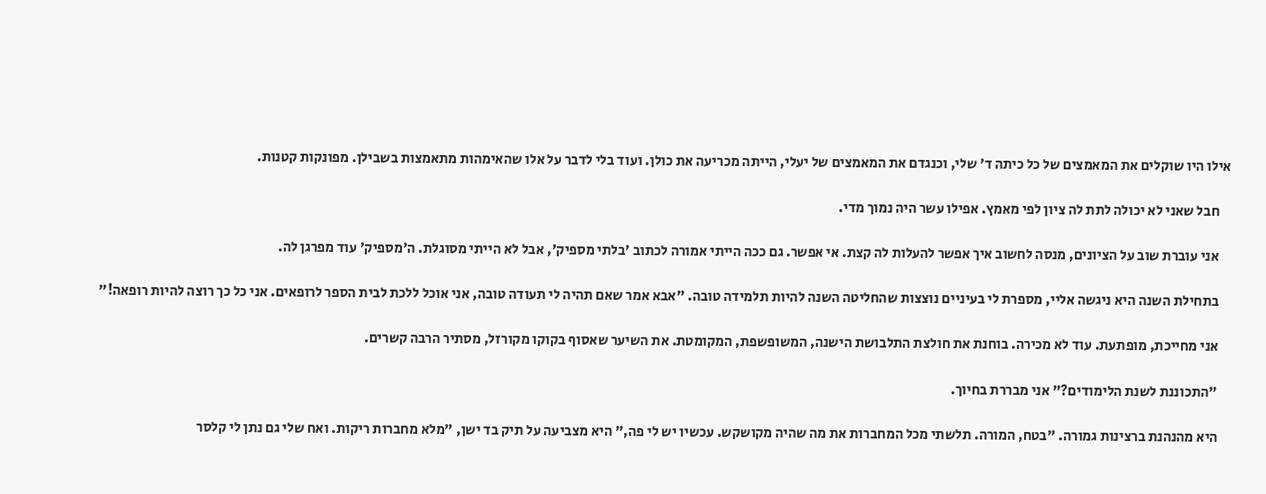אילו היו שוקלים את המאמצים של כל כיתה ד' שלי, וכנגדם את המאמצים של יעלי, הייתה מכריעה את כולן. ועוד בלי לדבר על אלו שהאימהות מתאמצות בשבילן. מפונקות קטנות.

    חבל שאני לא יכולה לתת לה ציון לפי מאמץ. אפילו עשר היה נמוך מדי.

    אני עוברת שוב על הציונים, מנסה לחשוב איך אפשר להעלות לה קצת. אי אפשר. גם ככה הייתי אמורה לכתוב 'בלתי מספיק', אבל לא הייתי מסוגלת. ה'מספיק' עוד מפרגן לה.

    בתחילת השנה היא ניגשה אליי, מספרת לי בעיניים נוצצות שהחליטה השנה להיות תלמידה טובה. "אבא אמר שאם תהיה לי תעודה טובה, אני אוכל ללכת לבית הספר לרופאים. אני כל כך רוצה להיות רופאה!"

    אני מחייכת, מופתעת. עוד לא מכירה. בוחנת את חולצת התלבושת הישנה, המשופשפת, המקומטת. את השיער שאסוף בקוקו מקורזל, מסתיר הרבה קשרים.

    "התכוננת לשנת הלימודים?" אני מבררת בחיוך.

    היא מהנהנת ברצינות גמורה. "בטח, המורה. תלשתי מכל המחברות את מה שהיה מקושקש. עכשיו יש לי פה," היא מצביעה על תיק בד ישן, "מלא מחברות ריקות. ואח שלי גם נתן לי קלסר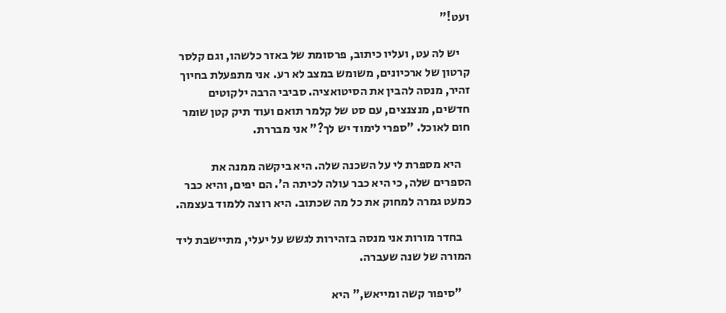ועט!"

    יש לה עט, ועליו כיתוב, פרסומת של באזר כלשהו, וגם קלסר קרטון של ארכיונים, משומש במצב לא רע. אני מתפעלת בחיוך זהיר, מנסה להבין את הסיטואציה. סביבי הרבה ילקוטים חדשים, מנצנצים, עם סט של קלמר תואם ועוד תיק קטן שומר חום לאוכל. "ספרי לימוד יש לך?" אני מבררת.

    היא מספרת לי על השכנה שלה. היא ביקשה ממנה את הספרים שלה, כי היא כבר עולה לכיתה ה'. הם יפים, והיא כבר כמעט גמרה למחוק את כל מה שכתוב. היא רוצה ללמוד בעצמה.

    בחדר מורות אני מנסה בזהירות לגשש על יעלי, מתיישבת ליד המורה של שנה שעברה.

    "סיפור קשה ומייאש," היא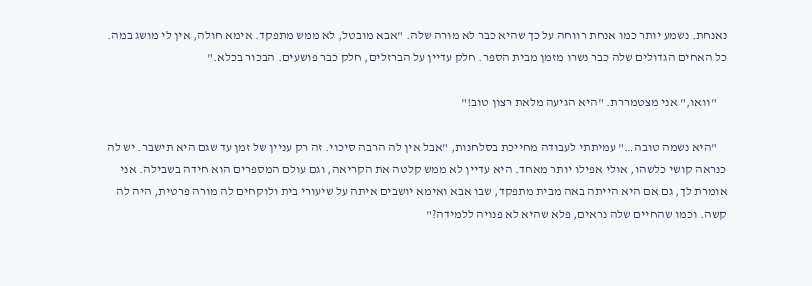נאנחת. נשמע יותר כמו אנחת רווחה על כך שהיא כבר לא מורה שלה. "אבא מובטל, לא ממש מתפקד. אימא חולה, אין לי מושג במה. כל האחים הגדולים שלה כבר נשרו מזמן מבית הספר. חלק עדיין על הברזלים, חלק כבר פושעים. הבכור בכלא."

    "וואו," אני מצטמררת. "היא הגיעה מלאת רצון טוב!"

    "היא נשמה טובה…" עמיתתי לעבודה מחייכת בסלחנות, "אבל אין לה הרבה סיכוי. זה רק עניין של זמן עד שגם היא תישבר. יש לה כנראה קושי כלשהו, אולי אפילו יותר מאחד. היא עדיין לא ממש קלטה את הקריאה, וגם עולם המספרים הוא חידה בשבילה. אני אומרת לך, גם אם היא הייתה באה מבית מתפקד, שבו אבא ואימא יושבים איתה על שיעורי בית ולוקחים לה מורה פרטית, היה לה קשה. וכמו שהחיים שלה נראים, פלא שהיא לא פנויה ללמידה?"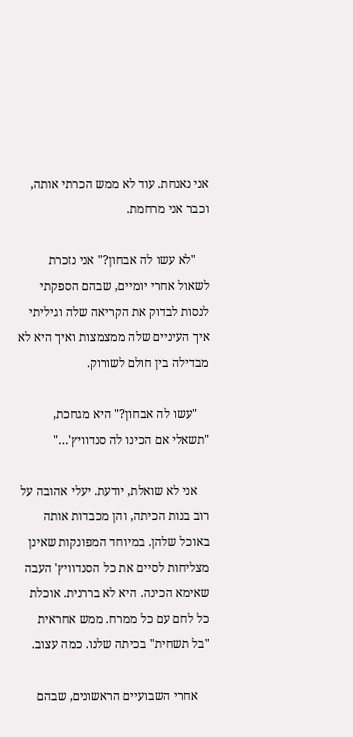אני נאנחת. עוד לא ממש הכרתי אותה, וכבר אני מרחמת.

    "לא עשו לה אבחון?" אני נזכרת לשאול אחרי יומיים, שבהם הספקתי לנסות לבדוק את הקריאה שלה וגיליתי איך העיניים שלה ממצמצות ואיך היא לא מבדילה בין חולם לשורוק.

    "עשו לה אבחון?" היא מגחכת, "תשאלי אם הכינו לה סנדוויץ'…"

    אני לא שואלת, יודעת. יעלי אהובה על רוב בנות הכיתה, והן מכבדות אותה באוכל שלהן. במיוחד המפונקות שאינן מצליחות לסיים את כל הסנדוויץ' העבה שאימא הכינה. היא לא בררנית. אוכלת כל לחם עם כל ממרח. ממש אחראית "בל תשחית" בכיתה שלנו. כמה עצוב.

    אחרי השבועיים הראשונים, שבהם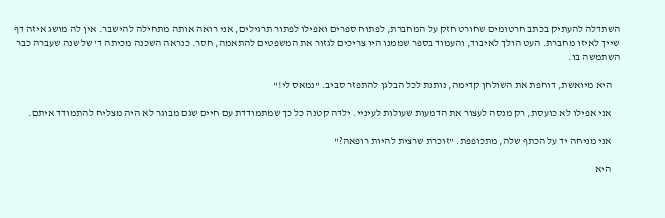השתדלה להעתיק בכתב חרטומים שחורט חזק על המחברת, לפתוח ספרים ואפילו לפתור תרגילים, אני רואה אותה מתחילה להישבר. אין לה מושג איזה דף שייך לאיזו מחברת. העט הולך לאיבוד, והעמוד בספר שממנו היו צריכים לגזור את המשפטים להתאמה, חסר. כנראה השכנה מכיתה ד' של שנה שעברה כבר השתמשה בו.

    היא מיואשת, דוחפת את השולחן קדימה, נותנת לכל הבלגן להתפזר סביב. "נמאס לי!"

    אני אפילו לא כועסת, רק מנסה לעצור את הדמעות שעולות לעיניי. ילדה קטנה כל כך שמתמודדת עם חיים שגם מבוגר לא היה מצליח להתמודד איתם.

    אני מניחה יד על הכתף שלה, מתכופפת. "זוכרת שרצית להיות רופאה?"

    היא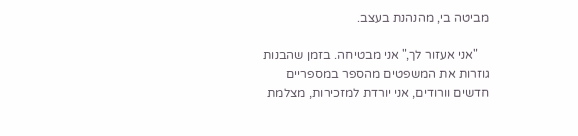מביטה בי, מהנהנת בעצב.

    "אני אעזור לך," אני מבטיחה. בזמן שהבנות גוזרות את המשפטים מהספר במספריים חדשים וורודים, אני יורדת למזכירות, מצלמת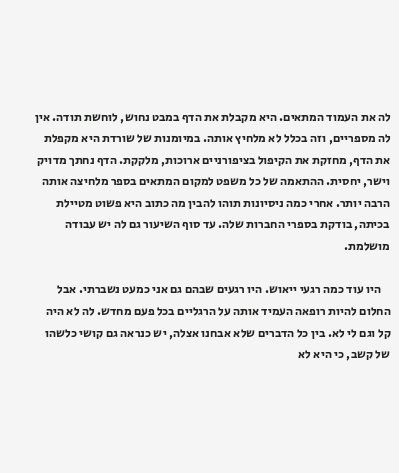לה את העמוד המתאים. היא מקבלת את הדף במבט נחוש, לוחשת תודה. אין לה מספריים, וזה בכלל לא מלחיץ אותה. במיומנות של שורדת היא מקפלת את הדף, מחזקת את הקיפול בציפורניים ארוכות, מלקקת. הדף נחתך מדויק וישר, יחסית. ההתאמה של כל משפט למקום המתאים בספר מלחיצה אותה הרבה יותר. אחרי כמה ניסיונות תוהו להבין מה כתוב היא פשוט מטיילת בכיתה, בודקת בספרי החברות שלה. עד סוף השיעור גם לה יש עבודה מושלמת.

    היו עוד כמה רגעי ייאוש. היו רגעים שבהם גם אני כמעט נשברתי. אבל החלום להיות רופאה העמיד אותה על הרגליים בכל פעם מחדש. לה לא היה קל וגם לי לא. בין כל הדברים שלא אבחנו אצלה, יש כנראה גם קושי כלשהו של קשב, כי היא לא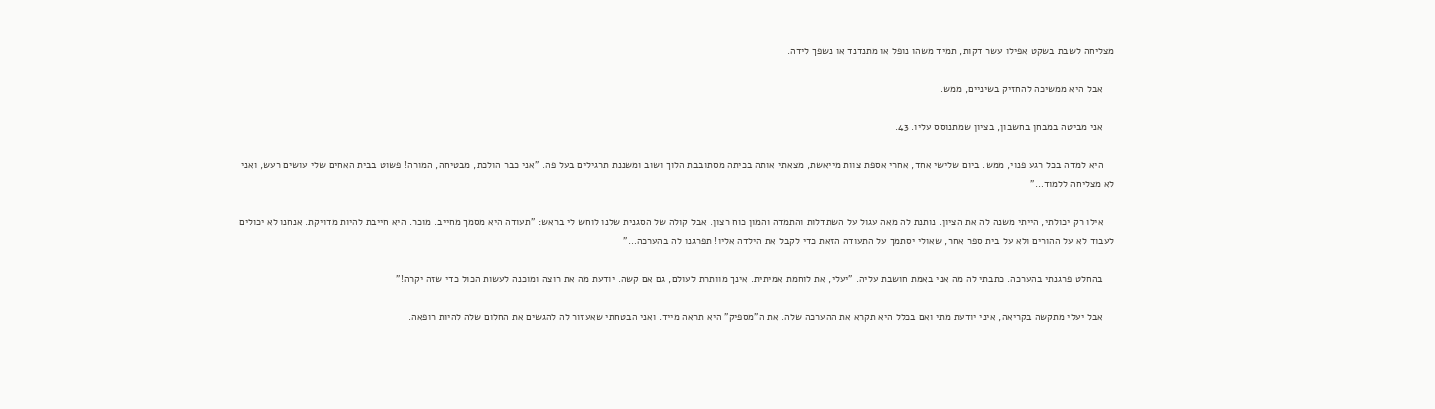מצליחה לשבת בשקט אפילו עשר דקות, תמיד משהו נופל או מתנדנד או נשפך לידה.

    אבל היא ממשיכה להחזיק בשיניים, ממש.

    אני מביטה במבחן בחשבון, בציון שמתנוסס עליו. 43.

    היא למדה בכל רגע פנוי, ממש. ביום שלישי אחד, אחרי אספת צוות מייאשת, מצאתי אותה בכיתה מסתובבת הלוך ושוב ומשננת תרגילים בעל פה. "אני כבר הולכת, מבטיחה, המורה! פשוט בבית האחים שלי עושים רעש, ואני לא מצליחה ללמוד…"

    אילו רק יכולתי, הייתי משנה לה את הציון. נותנת לה מאה עגול על השתדלות והתמדה והמון כוח רצון. אבל קולה של הסגנית שלנו לוחש לי בראש: "תעודה היא מסמך מחייב. מוכר. היא חייבת להיות מדויקת. אנחנו לא יכולים לעבוד לא על ההורים ולא על בית ספר אחר, שאולי יסתמך על התעודה הזאת כדי לקבל את הילדה אליו! תפרגנו לה בהערכה…"

    בהחלט פרגנתי בהערכה. כתבתי לה מה אני באמת חושבת עליה. "יעלי, את לוחמת אמיתית. אינך מוותרת לעולם, גם אם קשה. יודעת מה את רוצה ומוכנה לעשות הכול כדי שזה יקרה!"

    אבל יעלי מתקשה בקריאה, איני יודעת מתי ואם בכלל היא תקרא את ההערכה שלה. את ה"מספיק" היא תראה מייד. ואני הבטחתי שאעזור לה להגשים את החלום שלה להיות רופאה.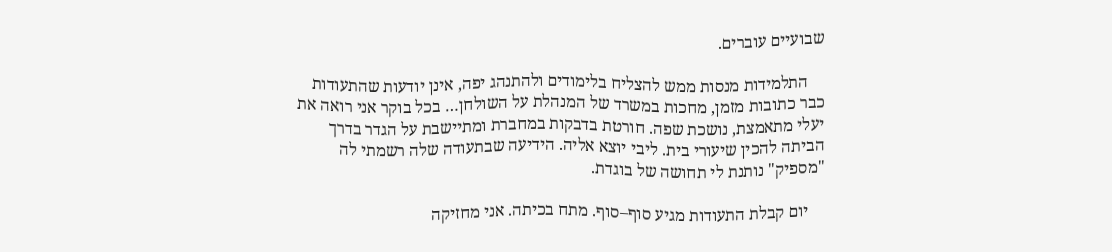שבועיים עוברים.

    התלמידות מנסות ממש להצליח בלימודים ולהתנהג יפה, אינן יודעות שהתעודות כבר כתובות מזמן, מחכות במשרד של המנהלת על השולחן… בכל בוקר אני רואה את יעלי מתאמצת, נושכת שפה. חורטת בדבקות במחברת ומתיישבת על הגדר בדרך הביתה להכין שיעורי בית. ליבי יוצא אליה. הידיעה שבתעודה שלה רשמתי לה "מספיק" נותנת לי תחושה של בוגדת.

    יום קבלת התעודות מגיע סוף–סוף. מתח בכיתה. אני מחזיקה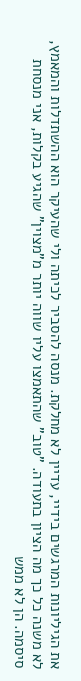את הגיליונות המרגשים בידיי, עדיין לא מחלקת. מנסה להסביר לכיתה ולי שהעיקר הוא ההשתדלות והמאמץ, לא משנה כל כך מה הציון בתעודה. "טוב" שהתאמצו עליו שווה יותר מ"מצוין" שהגיע בקלות, אני מנסחת סיסמה. הן לא ממש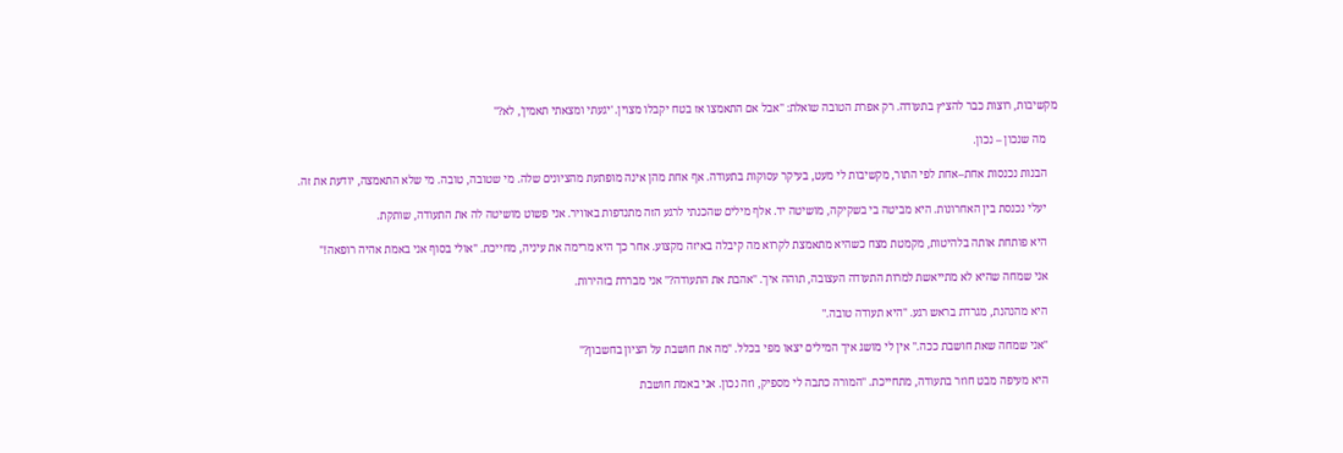מקשיבות, רוצות כבר להציץ בתעודה. רק אפרת הטובה שואלת: "אבל אם התאמצו אז בטח יקבלו מצוין. 'יגעתי ומצאתי תאמין', לא?"

    מה שנכון – נכון.

    הבנות נכנסות אחת–אחת לפי התור, מקשיבות לי מעט, בעיקר עסוקות בתעודה. אף אחת מהן אינה מופתעת מהציונים שלה. מי שטובה, טובה. מי שלא התאמצה, יודעת את זה.

    יעלי נכנסת בין האחרונות. היא מביטה בי בשקיקה, מושיטה יד. אלף מילים שהכנתי לרגע הזה מתנדפות באוויר. אני פשוט מושיטה לה את התעודה, שותקת.

    היא פותחת אותה בלהיטות, מקמטת מצח כשהיא מתאמצת לקרוא מה קיבלה באיזה מקצוע. אחר כך היא מרימה את עיניה, מחייכת. "אולי בסוף אני באמת אהיה רופאה!"

    אני שמחה שהיא לא מתייאשת למרות התעודה העצובה, תוהה איך. "אהבת את התעודה?" אני מבררת בזהירות.

    היא מהנהנת, מגרדת בראש רגע. "היא תעודה טובה."

    "אני שמחה שאת חושבת ככה." אין לי מושג איך המילים יצאו מפי בכלל. "מה את חושבת על הציון בחשבון?"

    היא מעיפה מבט חוזר בתעודה, מתחייכת. "המורה כתבה לי מספיק, וזה נכון. אני באמת חושבת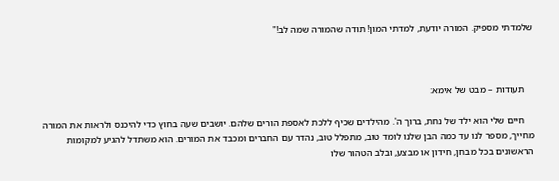שלמדתי מספיק. המורה יודעת, למדתי המון! תודה שהמורה שמה לב!"



    תעודות – מבט של אימא:

    חיים שלי הוא ילד של נחת, ברוך ה'. מהילדים שכיף ללכת לאספת הורים שלהם. יושבים שעה בחוץ כדי להיכנס ולראות את המורה מחייך, מספר לנו עד כמה הבן שלנו לומד טוב, מתפלל טוב, נהדר עם החברים ומכבד את המורים. הוא משתדל להגיע למקומות הראשונים בכל מבחן, חידון או מבצע, ובלב הטהור שלו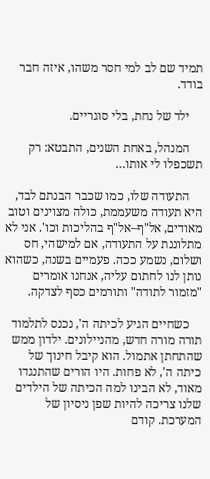תמיד שם לב למי חסר משהו, איזה חבר בודד.

    ילד של נחת, בלי סוגריים.

    המנהל, באחת השנים, התבטא: רק תשכפלו לי אותו…

    התעודה שלו, כמו שכבר הבנתם לבד, היא תעודה משעממת, כולה מצוינים וטוב מאודים, אל"ף–אל"ף בהליכות וכו'. אני לא מתלוננת על התעודה, אם למישהי, חס ושלום, נשמע ככה. פעמיים בשנה, כשהוא נותן לנו לחתום עליה, אנחנו אומרים "מזמור לתודה" ותורמים כסף לצדקה.

    כשחיים הגיע לכיתה ה', נכנס לתלמוד תורה מורה חדש, מהניילונים. ילדון ממש שהתחתן אתמול. הוא קיבל חינוך של כיתה ה', לא פחות. היו הורים שהתנגדו מאוד, לא הבינו למה הכיתה של הילדים שלנו צריכה להיות שפן ניסיון של המערכת. קודם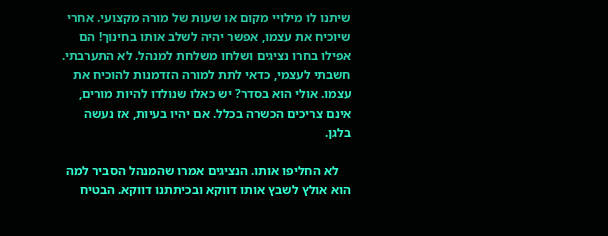שיתנו לו מילויי מקום או שעות של מורה מקצועי. אחרי שיוכיח את עצמו, אפשר יהיה לשלב אותו בחינוך! הם אפילו בחרו נציגים ושלחו משלחת למנהל. לא התערבתי. חשבתי לעצמי, כדאי לתת למורה הזדמנות להוכיח את עצמו. אולי הוא בסדר? יש כאלו שנולדו להיות מורים, אינם צריכים הכשרה בכלל. אם יהיו בעיות, אז נעשה בלגן.

    לא החליפו אותו. הנציגים אמרו שהמנהל הסביר למה הוא אולץ לשבץ אותו דווקא ובכיתתנו דווקא. הבטיח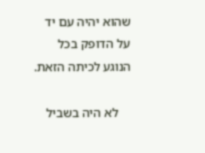שהוא יהיה עם יד על הדופק בכל הנוגע לכיתה הזאת.

    לא היה בשביל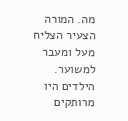מה. המורה הצעיר הצליח מעל ומעבר למשוער. הילדים היו מרותקים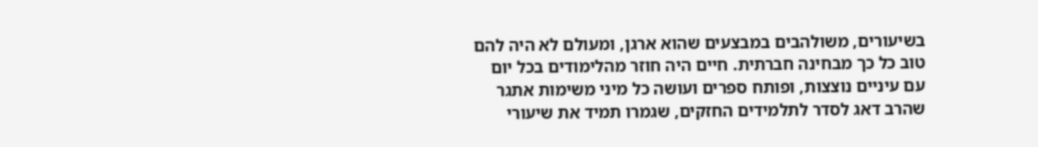בשיעורים, משולהבים במבצעים שהוא ארגן, ומעולם לא היה להם טוב כל כך מבחינה חברתית. חיים היה חוזר מהלימודים בכל יום עם עיניים נוצצות, ופותח ספרים ועושה כל מיני משימות אתגר שהרב דאג לסדר לתלמידים החזקים, שגמרו תמיד את שיעורי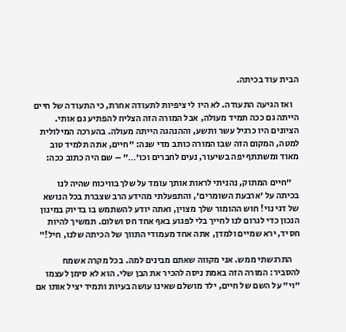הבית עוד בכיתה.

    ואז הגיעה התעודה. לא היו לי ציפיות לתעודה אחרת, כי התעודה של חיים הייתה גם ככה תמיד מעולה, אבל המורה הזה הצליח להפתיע גם אותי. הציונים היו כרגיל עשר ותשע, וההנהגה הייתה מעולה. בהערכה המילולית למטה, המקום הזה שבו המורה כותב מדי שנה: "חיים, אתה תלמיד טוב מאוד ומשתתף יפה בשיעור, נעים לחברים וכו'…" – שם היה כתוב ככה:

    "חיים המתוק, נהניתי לראות אותך עומד על שלך בוויכוח שהיה לנו בכיתה על 'ארבעת השומרים', והתפעלתי מהידע הרב שצברת בכל הנושא של דגי נוי! חוש ההומור שלך מצוין, ואתה יודע להשתמש בו בדיוק במינון הנכון כדי לגרום לנו לחייך בלי לפגוע באף אחד חס ושלום. תמשיך להיות חסיד, ירא שמיים ולמדן, אתה אחד מעמודי התווך של הכיתה שלנו, חיל!"

    התרגשתי ממש. אני מקווה שאתם מבינים למה. בכל מקרה אשמח להסביר: המורה הזה באמת ניסה להכיר את הבן שלי. הוא לא סימן לעצמו "וי" על השם של חיים, ילד מושלם שאינו עושה בעיות ותמיד יציל אותו אם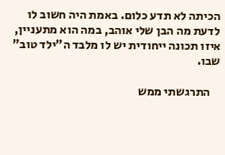הכיתה לא תדע כלום. באמת היה חשוב לו לדעת מה הבן שלי אוהב, במה הוא מתעניין, איזו תכונה ייחודית יש לו מלבד ה"ילד טוב" שבו.

    התרגשתי ממש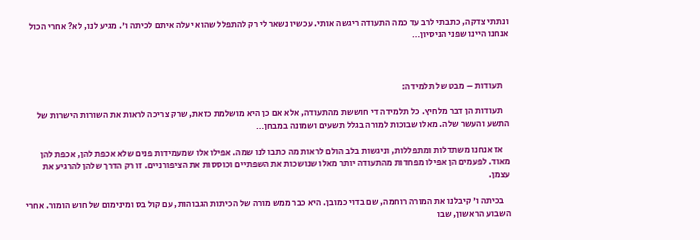ונתתי צדקה, כתבתי לרב עד כמה התעודה ריגשה אותי. עכשיו נשאר לי רק להתפלל שהוא יעלה איתם לכיתה ו'. מגיע לנו, לא? אחרי הכול אנחנו היינו שפני הניסיון…



    תעודות – מבט של תלמידה:

    תעודות הן דבר מלחיץ. כל תלמידה די חוששת מהתעודה, אלא אם כן היא מושלמת כזאת, שרק צריכה לראות את השורות הישרות של התשע והעשר שלה. מאלו שבוכות למורה בגלל תשעים ושמונה במבחן…

    אז אנחנו משתדלות ומתפללות, וניגשות בלב הולם לראות מה כתבו לנו שמה. אפילו אלו שמעמידות פנים שלא אכפת להן, אכפת להן מאוד. לפעמים הן אפילו מפחדות מהתעודה יותר מאלו שנושכות את השפתיים וכוססות את הציפורניים. זו רק הדרך שלהן להרגיע את עצמן.

    בכיתה ו' קיבלנו את המורה רוחמה, שם בדוי כמובן. היא כבר ממש מורה של הכיתות הגבוהות, עם קול בס ומינימום של חוש הומור. אחרי השבוע הראשון, שבו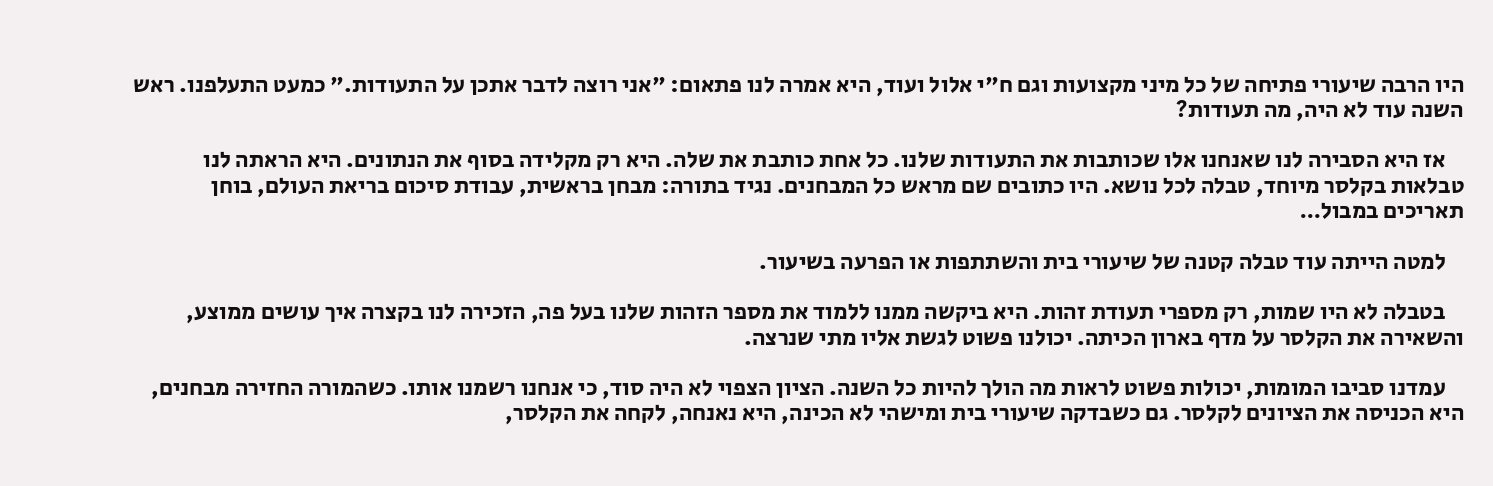היו הרבה שיעורי פתיחה של כל מיני מקצועות וגם ח"י אלול ועוד, היא אמרה לנו פתאום: "אני רוצה לדבר אתכן על התעודות." כמעט התעלפנו. ראש השנה עוד לא היה, מה תעודות?

    אז היא הסבירה לנו שאנחנו אלו שכותבות את התעודות שלנו. כל אחת כותבת את שלה. היא רק מקלידה בסוף את הנתונים. היא הראתה לנו טבלאות בקלסר מיוחד, טבלה לכל נושא. היו כתובים שם מראש כל המבחנים. נגיד בתורה: מבחן בראשית, עבודת סיכום בריאת העולם, בוחן תאריכים במבול…

    למטה הייתה עוד טבלה קטנה של שיעורי בית והשתתפות או הפרעה בשיעור.

    בטבלה לא היו שמות, רק מספרי תעודת זהות. היא ביקשה ממנו ללמוד את מספר הזהות שלנו בעל פה, הזכירה לנו בקצרה איך עושים ממוצע, והשאירה את הקלסר על מדף בארון הכיתה. יכולנו פשוט לגשת אליו מתי שנרצה.

    עמדנו סביבו המומות, יכולות פשוט לראות מה הולך להיות כל השנה. הציון הצפוי לא היה סוד, כי אנחנו רשמנו אותו. כשהמורה החזירה מבחנים, היא הכניסה את הציונים לקלסר. גם כשבדקה שיעורי בית ומישהי לא הכינה, היא נאנחה, לקחה את הקלסר,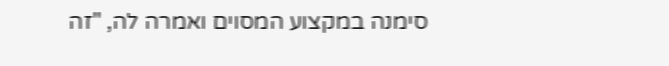סימנה במקצוע המסוים ואמרה לה, "זה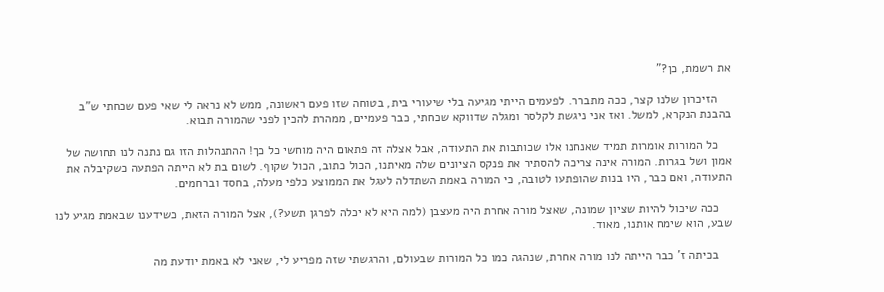את רשמת, כן?"

    הזיכרון שלנו קצר, ככה מתברר. לפעמים הייתי מגיעה בלי שיעורי בית, בטוחה שזו פעם ראשונה, ממש לא נראה לי שאי פעם שכחתי ש"ב בהבנת הנקרא, למשל. ואז אני ניגשת לקלסר ומגלה שדווקא שכחתי, כבר פעמיים, ממהרת להכין לפני שהמורה תבוא.

    כל המורות אומרות תמיד שאנחנו אלו שכותבות את התעודה, אבל אצלה זה פתאום היה מוחשי כל כך! ההתנהלות הזו גם נתנה לנו תחושה של אמון ושל בגרות. המורה אינה צריכה להסתיר את פנקס הציונים שלה מאיתנו, הכול כתוב, הכול שקוף. לשום בת לא הייתה הפתעה כשקיבלה את התעודה, ואם כבר, היו בנות שהופתעו לטובה, כי המורה באמת השתדלה לעגל את הממוצע כלפי מעלה, בחסד וברחמים.

    ככה שיכול להיות שציון שמונה, שאצל מורה אחרת היה מעצבן (למה היא לא יכלה לפרגן תשע?), אצל המורה הזאת, כשידענו שבאמת מגיע לנו שבע, הוא שימח אותנו, מאוד.

    בכיתה ז' כבר הייתה לנו מורה אחרת, שנהגה כמו כל המורות שבעולם, והרגשתי שזה מפריע לי, שאני לא באמת יודעת מה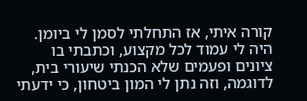קורה איתי, אז התחלתי לסמן לי ביומן. היה לי עמוד לכל מקצוע, וכתבתי בו ציונים ופעמים שלא הכנתי שיעורי בית, לדוגמה, וזה נתן לי המון ביטחון, כי ידעתי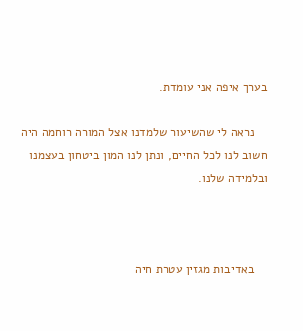בערך איפה אני עומדת.

    נראה לי שהשיעור שלמדנו אצל המורה רוחמה היה חשוב לנו לכל החיים, ונתן לנו המון ביטחון בעצמנו ובלמידה שלנו.



    באדיבות מגזין עטרת חיה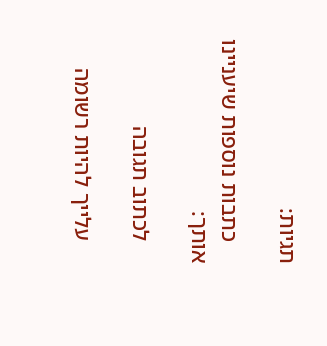תגיות:

    כתבות נוספות שיעניינו אותך:

    לכתוב תגובה

    עלייך להיות רשומה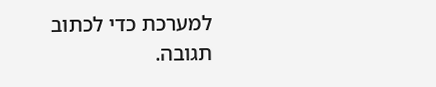למערכת כדי לכתוב תגובה.